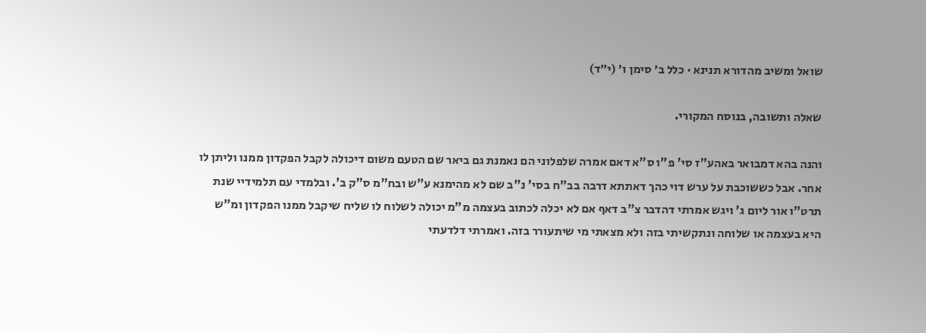שואל ומשיב מהדורא תנינא · כלל ב׳ סימן ו׳ (י״ד)

שאלה ותשובה, בנוסח המקורי.

והנה בהא דמבואר באהע"ז סי' פ"ו ס"א דאם אמרה שלפלוני הם נאמנת גם ביאר שם הטעם משום דיכולה לקבל הפקדון ממנו וליתן לו אחר. אבל כששוכבת על ערש דוי כהך דאתתא דרבה בב"ח בסי' נ"ב שם לא מהימנא ע"ש ובח"מ ס"ק ב'. ובלמדי עם תלמידיי שנת תרט"ו אור ליום ג' ויגש אמרתי דהדבר צ"ב דאף אם לא יכלה לכתוב בעצמה מ"מ יכולה לשלוח לו שליח שיקבל ממנו הפקדון ומ"ש היא בעצמה או שלוחה ונתקשיתי בזה ולא מצאתי מי שיתעורר בזה. ואמרתי דלדעתי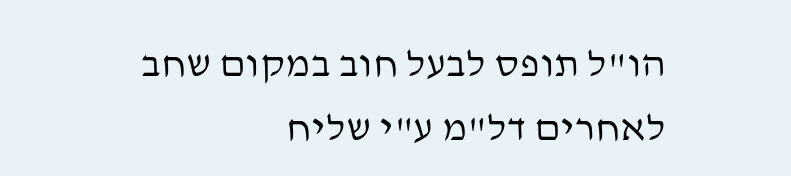הו"ל תופס לבעל חוב במקום שחב לאחרים דל"מ ע"י שליח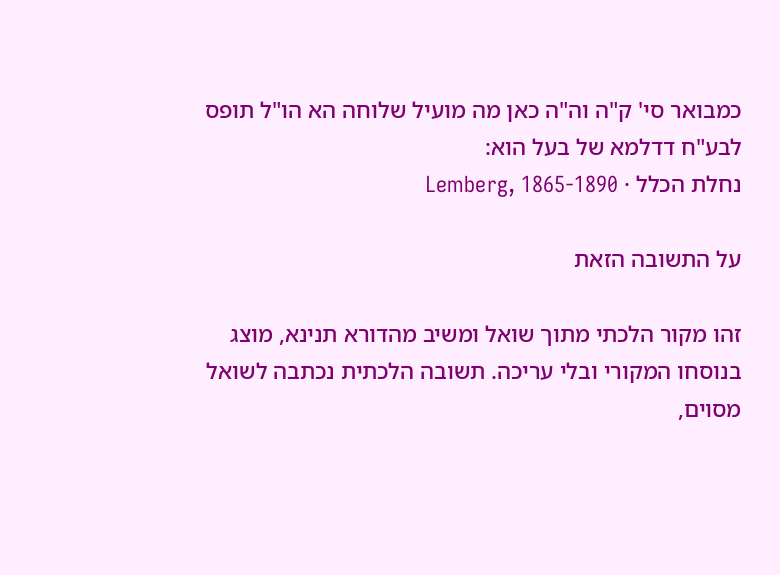כמבואר סי' ק"ה וה"ה כאן מה מועיל שלוחה הא הו"ל תופס לבע"ח דדלמא של בעל הוא:
נחלת הכלל · Lemberg, 1865-1890

על התשובה הזאת

זהו מקור הלכתי מתוך שואל ומשיב מהדורא תנינא, מוצג בנוסחו המקורי ובלי עריכה. תשובה הלכתית נכתבה לשואל מסוים,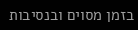בזמן מסוים ובנסיבות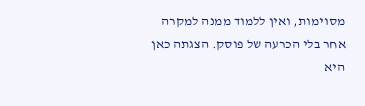מסוימות, ואין ללמוד ממנה למקרה אחר בלי הכרעה של פוסק. הצגתה כאן היא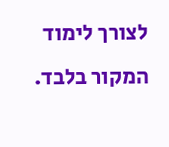לצורך לימוד המקור בלבד.